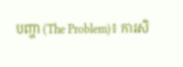បញ្ហា (The Problem)៖ ការសិ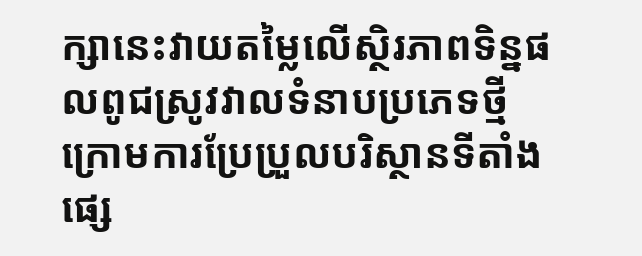ក្សានេះវាយតម្លៃលើស្ថិរភាពទិន្នផលពូជស្រូវវាលទំនាបប្រភេទថ្មី ក្រោមការប្រែប្រួលបរិស្ថានទីតាំងផ្សេ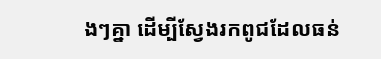ងៗគ្នា ដើម្បីស្វែងរកពូជដែលធន់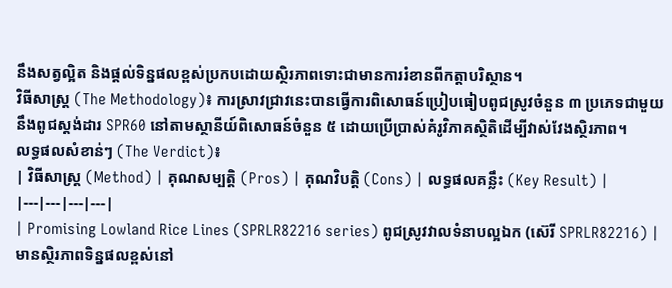នឹងសត្វល្អិត និងផ្តល់ទិន្នផលខ្ពស់ប្រកបដោយស្ថិរភាពទោះជាមានការរំខានពីកត្តាបរិស្ថាន។
វិធីសាស្ត្រ (The Methodology)៖ ការស្រាវជ្រាវនេះបានធ្វើការពិសោធន៍ប្រៀបធៀបពូជស្រូវចំនួន ៣ ប្រភេទជាមួយនឹងពូជស្តង់ដារ SPR60 នៅតាមស្ថានីយ៍ពិសោធន៍ចំនួន ៥ ដោយប្រើប្រាស់គំរូវិភាគស្ថិតិដើម្បីវាស់វែងស្ថិរភាព។
លទ្ធផលសំខាន់ៗ (The Verdict)៖
| វិធីសាស្ត្រ (Method) | គុណសម្បត្តិ (Pros) | គុណវិបត្តិ (Cons) | លទ្ធផលគន្លឹះ (Key Result) |
|---|---|---|---|
| Promising Lowland Rice Lines (SPRLR82216 series) ពូជស្រូវវាលទំនាបល្អឯក (ស៊េរី SPRLR82216) |
មានស្ថិរភាពទិន្នផលខ្ពស់នៅ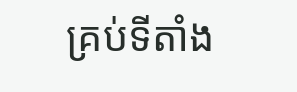គ្រប់ទីតាំង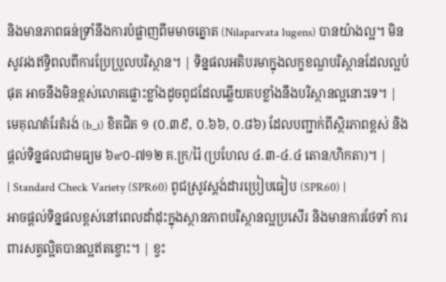និងមានភាពធន់ទ្រាំនឹងការបំផ្លាញពីមមាចត្នោត (Nilaparvata lugens) បានយ៉ាងល្អ។ មិនសូវរងឥទ្ធិពលពីការប្រែប្រួលបរិស្ថាន។ | ទិន្នផលអតិបរមាក្នុងលក្ខខណ្ឌបរិស្ថានដែលល្អបំផុត អាចនឹងមិនខ្ពស់លោតផ្លោះខ្លាំងដូចពូជដែលឆ្លើយតបខ្លាំងនឹងបរិស្ថានល្អនោះទេ។ | មេគុណតំរែតំរង់ (b_i) ខិតជិត ១ (០.៣៩, ០.៦៦, ០.៨៦) ដែលបញ្ជាក់ពីស្ថិរភាពខ្ពស់ និងផ្តល់ទិន្នផលជាមធ្យម ៦๙០-៧១២ គ.ក្រ/រ៉ៃ (ប្រហែល ៤.៣-៤.៤ តោន/ហិកតា)។ |
| Standard Check Variety (SPR60) ពូជស្រូវស្តង់ដារប្រៀបធៀប (SPR60) |
អាចផ្តល់ទិន្នផលខ្ពស់នៅពេលដាំដុះក្នុងស្ថានភាពបរិស្ថានល្អប្រសើរ និងមានការថែទាំ ការពារសត្វល្អិតបានល្អឥតខ្ចោះ។ | ខ្វះ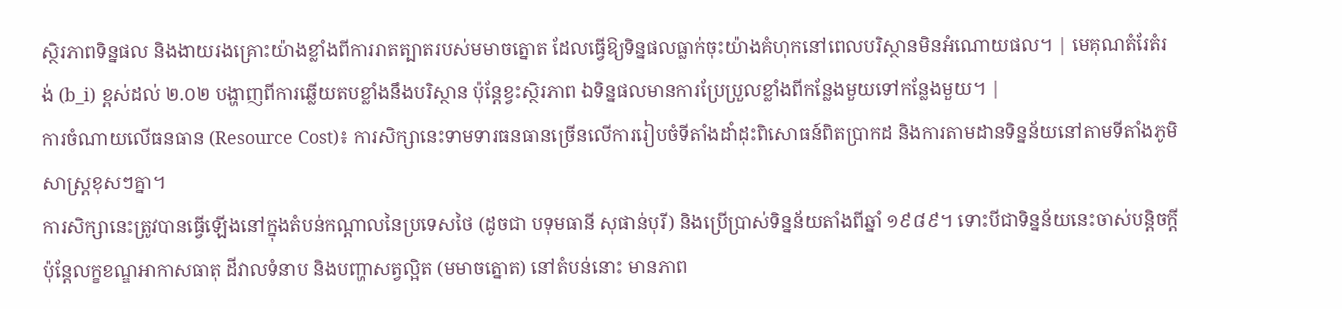ស្ថិរភាពទិន្នផល និងងាយរងគ្រោះយ៉ាងខ្លាំងពីការរាតត្បាតរបស់មមាចត្នោត ដែលធ្វើឱ្យទិន្នផលធ្លាក់ចុះយ៉ាងគំហុកនៅពេលបរិស្ថានមិនអំណោយផល។ | មេគុណតំរែតំរង់ (b_i) ខ្ពស់ដល់ ២.០២ បង្ហាញពីការឆ្លើយតបខ្លាំងនឹងបរិស្ថាន ប៉ុន្តែខ្វះស្ថិរភាព ឯទិន្នផលមានការប្រែប្រួលខ្លាំងពីកន្លែងមួយទៅកន្លែងមួយ។ |
ការចំណាយលើធនធាន (Resource Cost)៖ ការសិក្សានេះទាមទារធនធានច្រើនលើការរៀបចំទីតាំងដាំដុះពិសោធន៍ពិតប្រាកដ និងការតាមដានទិន្នន័យនៅតាមទីតាំងភូមិសាស្ត្រខុសៗគ្នា។
ការសិក្សានេះត្រូវបានធ្វើឡើងនៅក្នុងតំបន់កណ្តាលនៃប្រទេសថៃ (ដូចជា បទុមធានី សុផាន់បុរី) និងប្រើប្រាស់ទិន្នន័យតាំងពីឆ្នាំ ១៩៨៩។ ទោះបីជាទិន្នន័យនេះចាស់បន្តិចក្តី ប៉ុន្តែលក្ខខណ្ឌអាកាសធាតុ ដីវាលទំនាប និងបញ្ហាសត្វល្អិត (មមាចត្នោត) នៅតំបន់នោះ មានភាព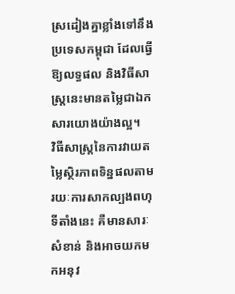ស្រដៀងគ្នាខ្លាំងទៅនឹងប្រទេសកម្ពុជា ដែលធ្វើឱ្យលទ្ធផល និងវិធីសាស្ត្រនេះមានតម្លៃជាឯកសារយោងយ៉ាងល្អ។
វិធីសាស្ត្រនៃការវាយតម្លៃស្ថិរភាពទិន្នផលតាមរយៈការសាកល្បងពហុទីតាំងនេះ គឺមានសារៈសំខាន់ និងអាចយកមកអនុវ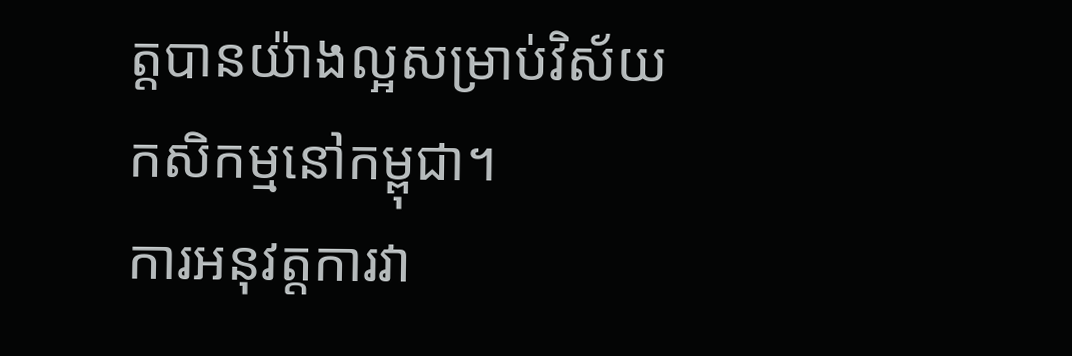ត្តបានយ៉ាងល្អសម្រាប់វិស័យកសិកម្មនៅកម្ពុជា។
ការអនុវត្តការវា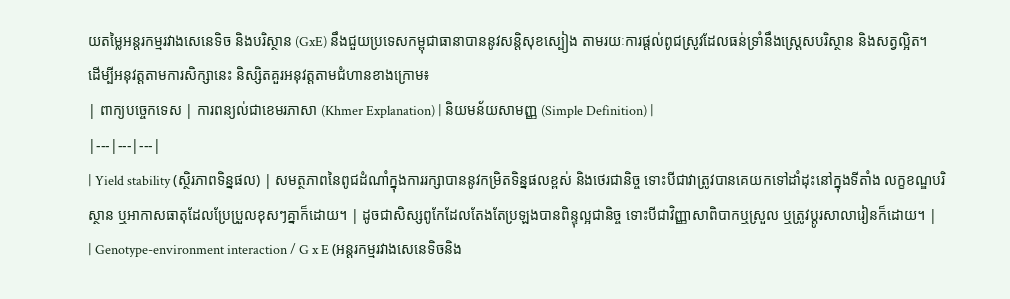យតម្លៃអន្តរកម្មរវាងសេនេទិច និងបរិស្ថាន (GxE) នឹងជួយប្រទេសកម្ពុជាធានាបាននូវសន្តិសុខស្បៀង តាមរយៈការផ្តល់ពូជស្រូវដែលធន់ទ្រាំនឹងស្ត្រេសបរិស្ថាន និងសត្វល្អិត។
ដើម្បីអនុវត្តតាមការសិក្សានេះ និស្សិតគួរអនុវត្តតាមជំហានខាងក្រោម៖
| ពាក្យបច្ចេកទេស | ការពន្យល់ជាខេមរភាសា (Khmer Explanation) | និយមន័យសាមញ្ញ (Simple Definition) |
|---|---|---|
| Yield stability (ស្ថិរភាពទិន្នផល) | សមត្ថភាពនៃពូជដំណាំក្នុងការរក្សាបាននូវកម្រិតទិន្នផលខ្ពស់ និងថេរជានិច្ច ទោះបីជាវាត្រូវបានគេយកទៅដាំដុះនៅក្នុងទីតាំង លក្ខខណ្ឌបរិស្ថាន ឬអាកាសធាតុដែលប្រែប្រួលខុសៗគ្នាក៏ដោយ។ | ដូចជាសិស្សពូកែដែលតែងតែប្រឡងបានពិន្ទុល្អជានិច្ច ទោះបីជាវិញ្ញាសាពិបាកឬស្រួល ឬត្រូវប្តូរសាលារៀនក៏ដោយ។ |
| Genotype-environment interaction / G x E (អន្តរកម្មរវាងសេនេទិចនិង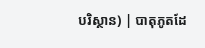បរិស្ថាន) | បាតុភូតដែ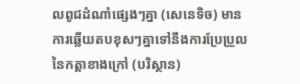លពូជដំណាំផ្សេងៗគ្នា (សេនេទិច) មានការឆ្លើយតបខុសៗគ្នាទៅនឹងការប្រែប្រួលនៃកត្តាខាងក្រៅ (បរិស្ថាន)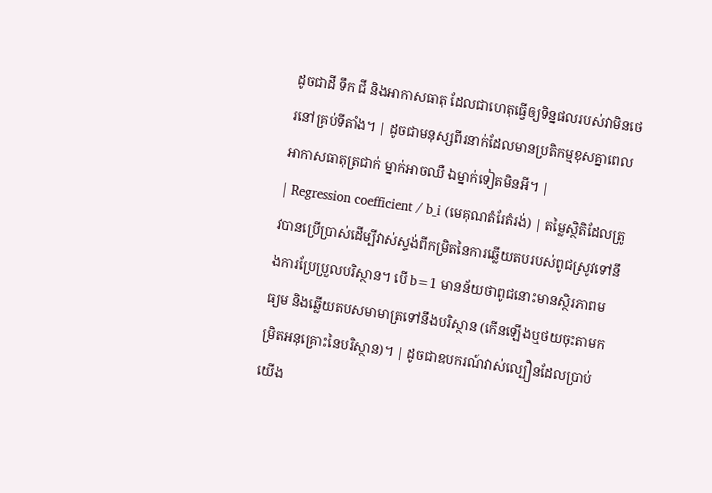ដូចជាដី ទឹក ជី និងអាកាសធាតុ ដែលជាហេតុធ្វើឲ្យទិន្នផលរបស់វាមិនថេរនៅគ្រប់ទីតាំង។ | ដូចជាមនុស្សពីរនាក់ដែលមានប្រតិកម្មខុសគ្នាពេលអាកាសធាតុត្រជាក់ ម្នាក់អាចឈឺ ឯម្នាក់ទៀតមិនអី។ |
| Regression coefficient / b_i (មេគុណតំរែតំរង់) | តម្លៃស្ថិតិដែលត្រូវបានប្រើប្រាស់ដើម្បីវាស់ស្ទង់ពីកម្រិតនៃការឆ្លើយតបរបស់ពូជស្រូវទៅនឹងការប្រែប្រួលបរិស្ថាន។ បើ b=1 មានន័យថាពូជនោះមានស្ថិរភាពមធ្យម និងឆ្លើយតបសមាមាត្រទៅនឹងបរិស្ថាន (កើនឡើងឬថយចុះតាមកម្រិតអនុគ្រោះនៃបរិស្ថាន)។ | ដូចជាឧបករណ៍វាស់ល្បឿនដែលប្រាប់យើង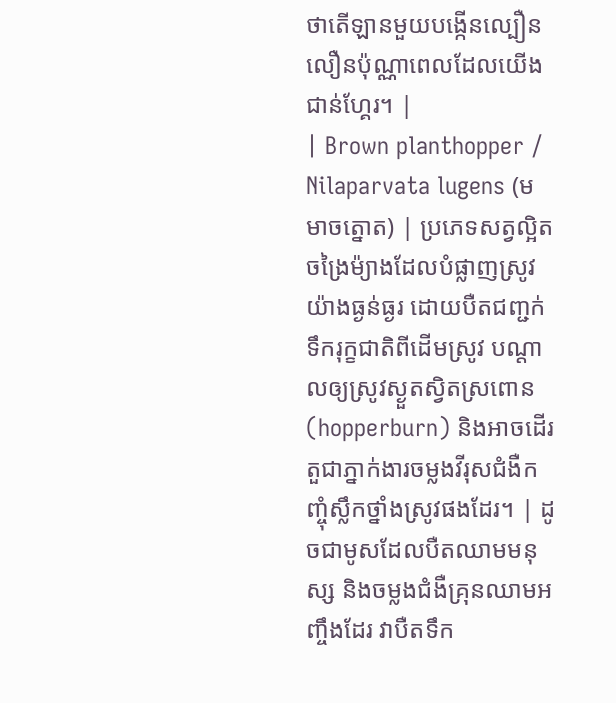ថាតើឡានមួយបង្កើនល្បឿនលឿនប៉ុណ្ណាពេលដែលយើងជាន់ហ្គែរ។ |
| Brown planthopper / Nilaparvata lugens (មមាចត្នោត) | ប្រភេទសត្វល្អិតចង្រៃម៉្យាងដែលបំផ្លាញស្រូវយ៉ាងធ្ងន់ធ្ងរ ដោយបឺតជញ្ជក់ទឹករុក្ខជាតិពីដើមស្រូវ បណ្តាលឲ្យស្រូវស្ងួតស្វិតស្រពោន (hopperburn) និងអាចដើរតួជាភ្នាក់ងារចម្លងវីរុសជំងឺកញ្ចុំស្លឹកថ្នាំងស្រូវផងដែរ។ | ដូចជាមូសដែលបឺតឈាមមនុស្ស និងចម្លងជំងឺគ្រុនឈាមអញ្ចឹងដែរ វាបឺតទឹក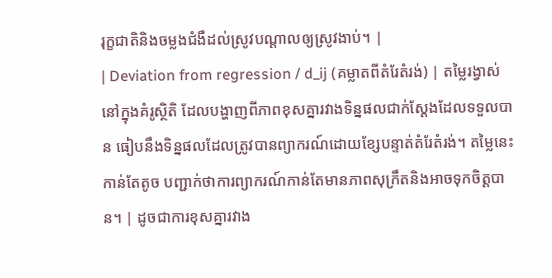រុក្ខជាតិនិងចម្លងជំងឺដល់ស្រូវបណ្តាលឲ្យស្រូវងាប់។ |
| Deviation from regression / d_ij (គម្លាតពីតំរែតំរង់) | តម្លៃរង្វាស់នៅក្នុងគំរូស្ថិតិ ដែលបង្ហាញពីភាពខុសគ្នារវាងទិន្នផលជាក់ស្តែងដែលទទួលបាន ធៀបនឹងទិន្នផលដែលត្រូវបានព្យាករណ៍ដោយខ្សែបន្ទាត់តំរែតំរង់។ តម្លៃនេះកាន់តែតូច បញ្ជាក់ថាការព្យាករណ៍កាន់តែមានភាពសុក្រឹតនិងអាចទុកចិត្តបាន។ | ដូចជាការខុសគ្នារវាង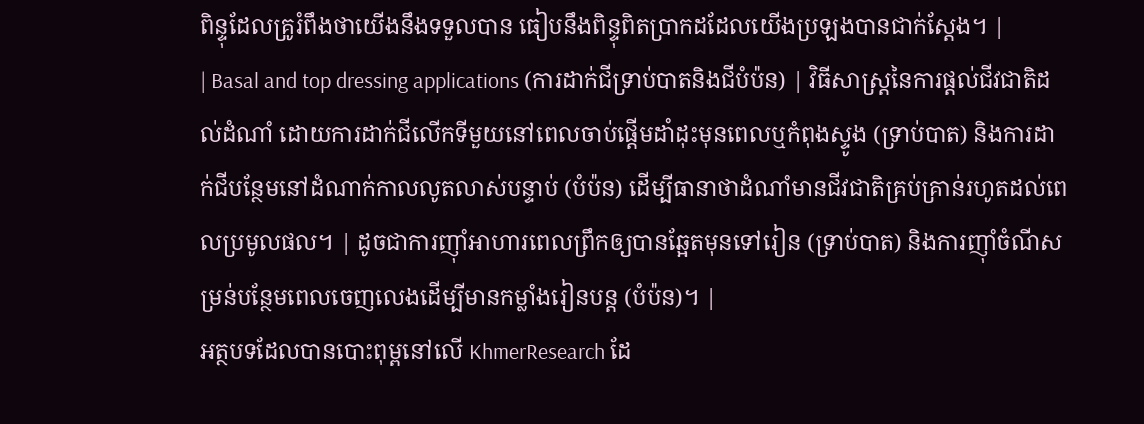ពិន្ទុដែលគ្រូរំពឹងថាយើងនឹងទទួលបាន ធៀបនឹងពិន្ទុពិតប្រាកដដែលយើងប្រឡងបានជាក់ស្តែង។ |
| Basal and top dressing applications (ការដាក់ជីទ្រាប់បាតនិងជីបំប៉ន) | វិធីសាស្ត្រនៃការផ្តល់ជីវជាតិដល់ដំណាំ ដោយការដាក់ជីលើកទីមួយនៅពេលចាប់ផ្តើមដាំដុះមុនពេលឬកំពុងស្ទូង (ទ្រាប់បាត) និងការដាក់ជីបន្ថែមនៅដំណាក់កាលលូតលាស់បន្ទាប់ (បំប៉ន) ដើម្បីធានាថាដំណាំមានជីវជាតិគ្រប់គ្រាន់រហូតដល់ពេលប្រមូលផល។ | ដូចជាការញ៉ាំអាហារពេលព្រឹកឲ្យបានឆ្អែតមុនទៅរៀន (ទ្រាប់បាត) និងការញ៉ាំចំណីសម្រន់បន្ថែមពេលចេញលេងដើម្បីមានកម្លាំងរៀនបន្ត (បំប៉ន)។ |
អត្ថបទដែលបានបោះពុម្ពនៅលើ KhmerResearch ដែ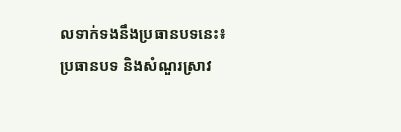លទាក់ទងនឹងប្រធានបទនេះ៖
ប្រធានបទ និងសំណួរស្រាវ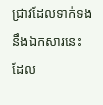ជ្រាវដែលទាក់ទងនឹងឯកសារនេះ ដែល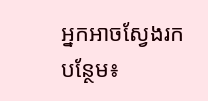អ្នកអាចស្វែងរកបន្ថែម៖